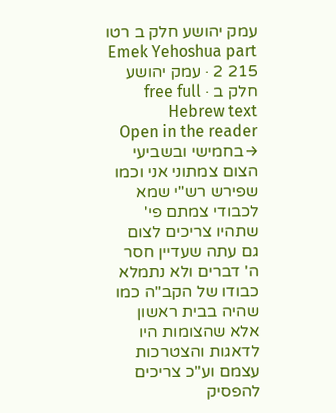עמק יהושע חלק ב רטו
Emek Yehoshua part 2 215 · עמק יהושע חלק ב · free full Hebrew text
Open in the reader →בחמישי ובשביעי הצום צמתוני אני וכמו שפירש רש"י שמא לכבודי צמתם פי' שתהיו צריכים לצום גם עתה שעדיין חסר ה' דברים ולא נתמלא כבודו של הקב"ה כמו שהיה בבית ראשון אלא שהצומות היו לדאגות והצטרכות עצמם וע"כ צריכים להפסיק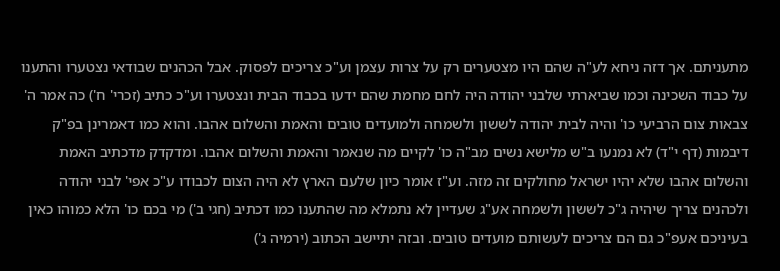מתעניתם. אך דזה ניחא לע"ה שהם היו מצטערים רק על צרות עצמן וע"כ צריכים לפסוק. אבל הכהנים שבודאי נצטערו והתענו על כבוד השכינה וכמו שביארתי שלבני יהודה היה לחם מחמת שהם ידעו בכבוד הבית ונצטערו וע"כ כתיב (זכרי' ח') כה אמר ה' צבאות צום הרביעי כו' והיה לבית יהודה לששון ולשמחה ולמועדים טובים והאמת והשלום אהבו. והוא כמו דאמרינן בפ"ק דיבמות (דף י"ד) לא נמנעו ב"ש מלישא נשים מב"ה כו' לקיים מה שנאמר והאמת והשלום אהבו. ומדקדק מדכתיב האמת והשלום אהבו שלא יהיו ישראל מחולקים זה מזה. וע"ז אומר כיון שלעם הארץ לא היה הצום לכבודו ע"כ אפי' לבני יהודה ולכהנים צריך שיהיה ג"כ לששון ולשמחה אע"ג שעדיין לא נתמלא מה שהתענו כמו דכתיב (חגי ב') מי בכם כו' הלא כמוהו כאין בעיניכם אעפ"כ גם הם צריכים לעשותם מועדים טובים. ובזה יתיישב הכתוב (ירמיה ג')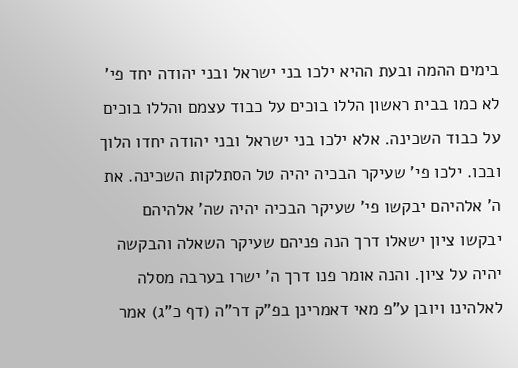בימים ההמה ובעת ההיא ילכו בני ישראל ובני יהודה יחד פי' לא כמו בבית ראשון הללו בוכים על כבוד עצמם והללו בוכים על כבוד השכינה. אלא ילכו בני ישראל ובני יהודה יחדו הלוך ובכו. ילכו פי' שעיקר הבכיה יהיה טל הסתלקות השכינה. את ה' אלהיהם יבקשו פי' שעיקר הבכיה יהיה שה' אלהיהם יבקשו ציון ישאלו דרך הנה פניהם שעיקר השאלה והבקשה יהיה על ציון. והנה אומר פנו דרך ה' ישרו בערבה מסלה לאלהינו ויובן ע"פ מאי דאמרינן בפ"ק דר"ה (דף כ"ג) אמר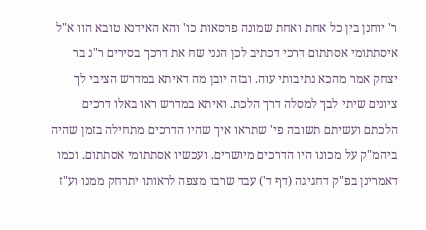ר' יוחנן בין כל אחת ואחת שמונה פרסאות כו' והא האידנא טובא הוו א"ל איסתתומי אסתתום דרכי דכתיב לכן הנני שח את דרכך בסירים ר"נ בר יצחק אמר מהכא נתיבותי עוה. ובזה יובן מה דאיתא במדרש הציבי לך ציונים שיתי לבך למסלה דרך הלכת. ואיתא במדרש ראו באלו דרכים הלכתם ועשיתם תשובה פי' שתראו איך שהיו הדרכים מתחילה בזמן שהיה ביהמ"ק על מכונו היו הדרכים מיושרים. ועכשיו אסתתומי אסתתום. וכמו דאמרינן בפ"ק דחגיגה (דף ד') עבד שרבו מצפה לראותו יתרחק ממנו וע"ז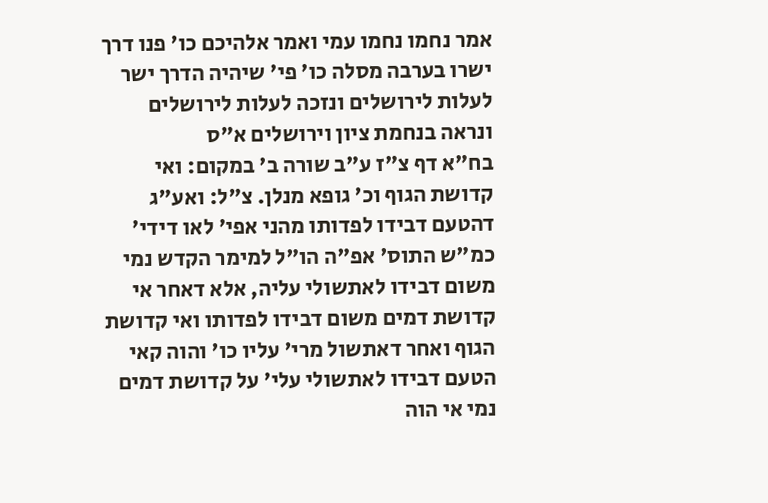אמר נחמו נחמו עמי ואמר אלהיכם כו' פנו דרך ישרו בערבה מסלה כו' פי' שיהיה הדרך ישר לעלות לירושלים ונזכה לעלות לירושלים ונראה בנחמת ציון וירושלים א"ס
בח"א דף צ"ז ע"ב שורה ב' במקום: ואי קדושת הגוף וכ' גופא מנלן. צ"ל: ואע"ג דהטעם דבידו לפדותו מהני אפי' לאו דידי' כמ"ש התוס' אפ"ה הו"ל למימר הקדש נמי משום דבידו לאתשולי עליה, אלא דאחר אי קדושת דמים משום דבידו לפדותו ואי קדושת הגוף ואחר דאתשול מרי' עליו כו' והוה קאי הטעם דבידו לאתשולי עלי' על קדושת דמים נמי אי הוה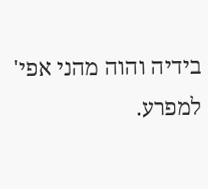בידיה והוה מהני אפי' למפרע.